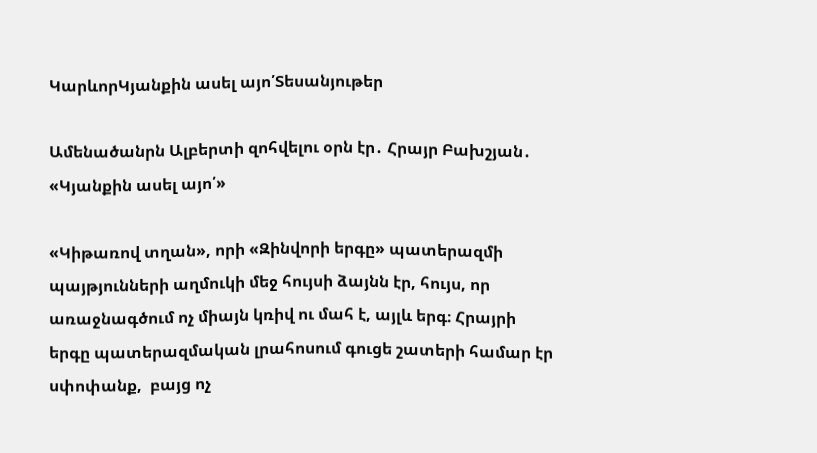ԿարևորԿյանքին ասել այո՛Տեսանյութեր

Ամենածանրն Ալբերտի զոհվելու օրն էր․ Հրայր Բախշյան․ «Կյանքին ասել այո՛»

«Կիթառով տղան», որի «Զինվորի երգը» պատերազմի պայթյունների աղմուկի մեջ հույսի ձայնն էր, հույս, որ առաջնագծում ոչ միայն կռիվ ու մահ է, այլև երգ։ Հրայրի երգը պատերազմական լրահոսում գուցե շատերի համար էր սփոփանք,  բայց ոչ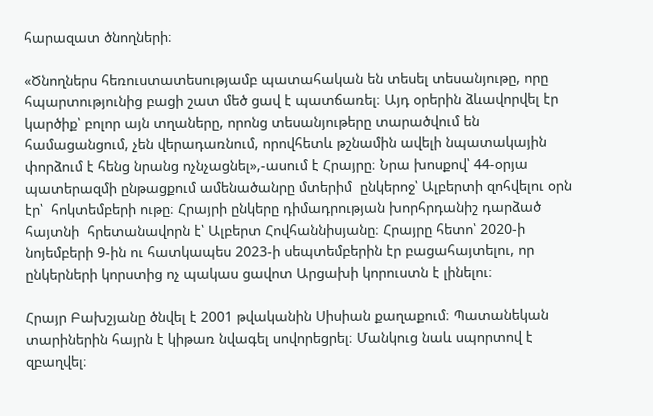հարազատ ծնողների։

«Ծնողներս հեռուստատեսությամբ պատահական են տեսել տեսանյութը, որը հպարտությունից բացի շատ մեծ ցավ է պատճառել։ Այդ օրերին ձևավորվել էր կարծիք՝ բոլոր այն տղաները, որոնց տեսանյութերը տարածվում են համացանցում, չեն վերադառնում, որովհետև թշնամին ավելի նպատակային փորձում է հենց նրանց ոչնչացնել»,-ասում է Հրայրը։ Նրա խոսքով՝ 44-օրյա պատերազմի ընթացքում ամենածանրը մտերիմ  ընկերոջ՝ Ալբերտի զոհվելու օրն էր՝  հոկտեմբերի ութը։ Հրայրի ընկերը դիմադրության խորհրդանիշ դարձած  հայտնի  հրետանավորն է՝ Ալբերտ Հովհաննիսյանը։ Հրայրը հետո՝ 2020-ի նոյեմբերի 9-ին ու հատկապես 2023-ի սեպտեմբերին էր բացահայտելու, որ ընկերների կորստից ոչ պակաս ցավոտ Արցախի կորուստն է լինելու։

Հրայր Բախշյանը ծնվել է 2001 թվականին Սիսիան քաղաքում։ Պատանեկան տարիներին հայրն է կիթառ նվագել սովորեցրել։ Մանկուց նաև սպորտով է զբաղվել։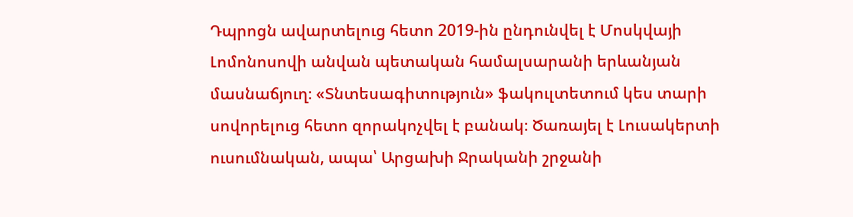Դպրոցն ավարտելուց հետո 2019-ին ընդունվել է Մոսկվայի Լոմոնոսովի անվան պետական համալսարանի երևանյան մասնաճյուղ։ «Տնտեսագիտություն» ֆակուլտետում կես տարի սովորելուց հետո զորակոչվել է բանակ։ Ծառայել է Լուսակերտի ուսումնական, ապա՝ Արցախի Ջրականի շրջանի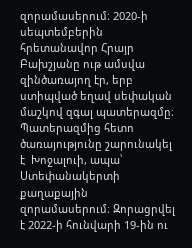զորամասերում։ 2020-ի սեպտեմբերին հրետանավոր Հրայր Բախշյանը ութ ամսվա զինծառայող էր, երբ ստիպված եղավ սեփական մաշկով զգալ պատերազմը։ Պատերազմից հետո ծառայությունը շարունակել է  Խոջալուի, ապա՝  Ստեփանակերտի քաղաքային զորամասերում։ Զորացրվել է 2022-ի հունվարի 19-ին ու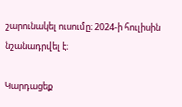շարունակել ուսումը։ 2024-ի հուլիսին նշանադրվել է։

Կարդացեք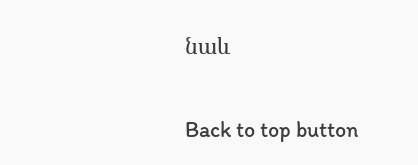նաև

Back to top button